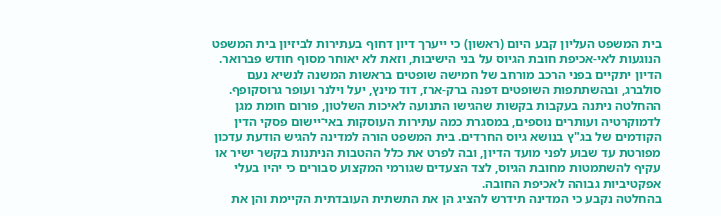בית המשפט העליון קבע היום (ראשון) כי ייערך דיון דחוף בעתירות לביזיון בית המשפט הנוגעות לאי-אכיפת חובת הגיוס על בני הישיבות, וזאת לא יאוחר מסוף חודש פברואר. הדיון יתקיים בפני הרכב מורחב של חמישה שופטים בראשות המשנה לנשיא נעם סולברג, ובהשתתפות השופטים דפנה ברק-ארז, דוד מינץ, יעל וילנר ועופר גרוסקופף.
ההחלטה ניתנה בעקבות בקשות שהגישו התנועה לאיכות השלטון, פורום חומת מגן לדמוקרטיה ועותרים נוספים, במסגרת כמה עתירות העוסקות באי־יישום פסקי הדין הקודמים של בג"ץ בנושא גיוס החרדים. בית המשפט הורה למדינה להגיש הודעת עדכון מפורטת עד שבוע לפני מועד הדיון, ובה לפרט את כלל ההטבות הניתנות בקשר ישיר או עקיף להשתמטות מחובת הגיוס, לצד הצעדים שגורמי המקצוע סבורים כי יהיו בעלי אפקטיביות גבוהה לאכיפת החובה.
בהחלטה נקבע כי המדינה תידרש להציג הן את התשתית העובדתית הקיימת והן את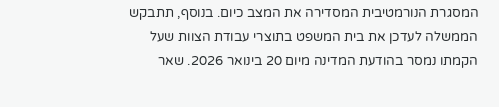המסגרת הנורמטיבית המסדירה את המצב כיום. בנוסף, תתבקש הממשלה לעדכן את בית המשפט בתוצרי עבודת הצוות שעל הקמתו נמסר בהודעת המדינה מיום 20 בינואר 2026. שאר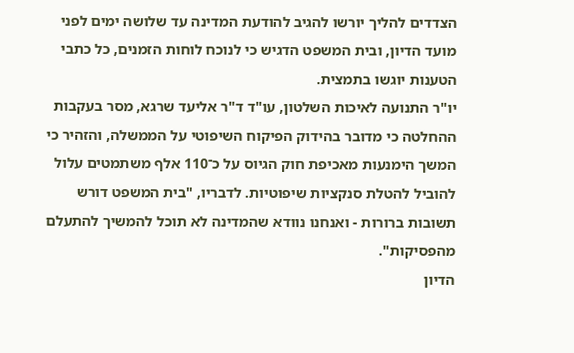הצדדים להליך יורשו להגיב להודעת המדינה עד שלושה ימים לפני מועד הדיון, ובית המשפט הדגיש כי לנוכח לוחות הזמנים, כל כתבי הטענות יוגשו בתמצית.
יו"ר התנועה לאיכות השלטון, עו"ד ד"ר אליעד שרגא, מסר בעקבות ההחלטה כי מדובר בהידוק הפיקוח השיפוטי על הממשלה, והזהיר כי המשך הימנעות מאכיפת חוק הגיוס על כ־110 אלף משתמטים עלול להוביל להטלת סנקציות שיפוטיות. לדבריו, "בית המשפט דורש תשובות ברורות - ואנחנו נוודא שהמדינה לא תוכל להמשיך להתעלם מהפסיקות".
הדיון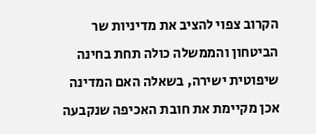הקרוב צפוי להציב את מדיניות שר הביטחון והממשלה כולה תחת בחינה שיפוטית ישירה, בשאלה האם המדינה אכן מקיימת את חובת האכיפה שנקבעה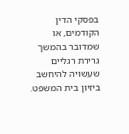בפסקי הדין הקודמים, או שמדובר בהמשך גרירת רגליים שעשויה להיחשב ביזיון בית המשפט.